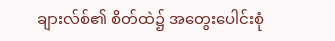ချားလ်စ်၏ စိတ်ထဲ၌ အတွေးပေါင်းစုံ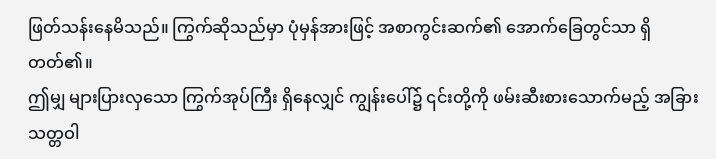ဖြတ်သန်းနေမိသည်။ ကြွက်ဆိုသည်မှာ ပုံမှန်အားဖြင့် အစာကွင်းဆက်၏ အောက်ခြေတွင်သာ ရှိတတ်၏။
ဤမျှ များပြားလှသော ကြွက်အုပ်ကြီး ရှိနေလျှင် ကျွန်းပေါ်၌ ၎င်းတို့ကို ဖမ်းဆီးစားသောက်မည့် အခြား သတ္တဝါ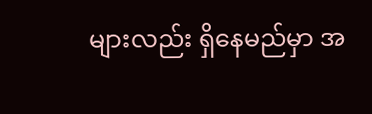များလည်း ရှိနေမည်မှာ အ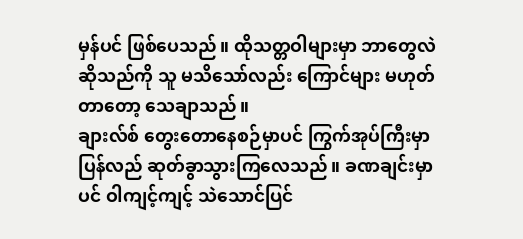မှန်ပင် ဖြစ်ပေသည်။ ထိုသတ္တဝါများမှာ ဘာတွေလဲဆိုသည်ကို သူ မသိသော်လည်း ကြောင်များ မဟုတ်တာတော့ သေချာသည်။
ချားလ်စ် တွေးတောနေစဉ်မှာပင် ကြွက်အုပ်ကြီးမှာ ပြန်လည် ဆုတ်ခွာသွားကြလေသည်။ ခဏချင်းမှာပင် ဝါကျင့်ကျင့် သဲသောင်ပြင်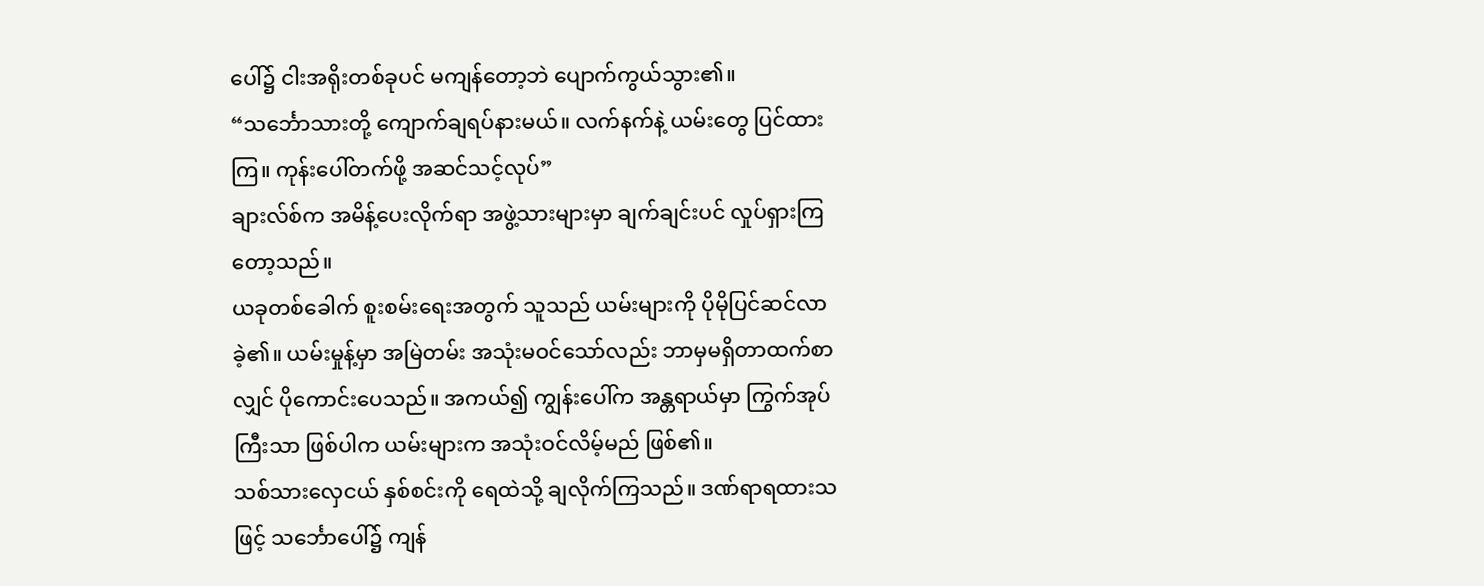ပေါ်၌ ငါးအရိုးတစ်ခုပင် မကျန်တော့ဘဲ ပျောက်ကွယ်သွား၏။
“သင်္ဘောသားတို့ ကျောက်ချရပ်နားမယ်။ လက်နက်နဲ့ ယမ်းတွေ ပြင်ထားကြ။ ကုန်းပေါ်တက်ဖို့ အဆင်သင့်လုပ်”
ချားလ်စ်က အမိန့်ပေးလိုက်ရာ အဖွဲ့သားများမှာ ချက်ချင်းပင် လှုပ်ရှားကြတော့သည်။
ယခုတစ်ခေါက် စူးစမ်းရေးအတွက် သူသည် ယမ်းများကို ပိုမိုပြင်ဆင်လာခဲ့၏။ ယမ်းမှုန့်မှာ အမြဲတမ်း အသုံးမဝင်သော်လည်း ဘာမှမရှိတာထက်စာလျှင် ပိုကောင်းပေသည်။ အကယ်၍ ကျွန်းပေါ်က အန္တရာယ်မှာ ကြွက်အုပ်ကြီးသာ ဖြစ်ပါက ယမ်းများက အသုံးဝင်လိမ့်မည် ဖြစ်၏။
သစ်သားလှေငယ် နှစ်စင်းကို ရေထဲသို့ ချလိုက်ကြသည်။ ဒဏ်ရာရထားသဖြင့် သင်္ဘောပေါ်၌ ကျန်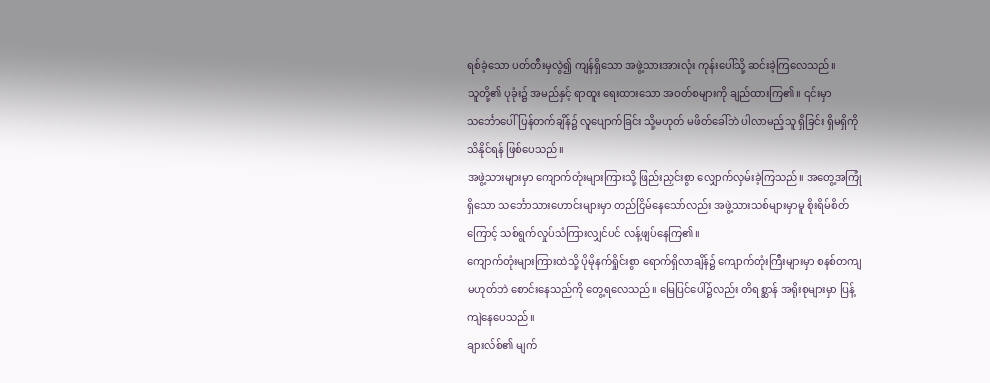ရစ်ခဲ့သော ပတ်တီးမှလွဲ၍ ကျန်ရှိသော အဖွဲ့သားအားလုံး ကုန်းပေါ်သို့ ဆင်းခဲ့ကြလေသည်။
သူတို့၏ ပုခုံး၌ အမည်နှင့် ရာထူး ရေးထားသော အဝတ်စများကို ချည်ထားကြ၏။ ၎င်းမှာ သင်္ဘောပေါ် ပြန်တက်ချိန်၌ လူပျောက်ခြင်း သို့မဟုတ် မဖိတ်ခေါ်ဘဲ ပါလာမည့်သူ ရှိခြင်း ရှိမရှိကို သိနိုင်ရန် ဖြစ်ပေသည်။
အဖွဲ့သားများမှာ ကျောက်တုံးများကြားသို့ ဖြည်းညှင်းစွာ လျှောက်လှမ်းခဲ့ကြသည်။ အတွေ့အကြုံရှိသော သင်္ဘောသားဟောင်းများမှာ တည်ငြိမ်နေသော်လည်း အဖွဲ့သားသစ်များမှာမူ စိုးရိမ်စိတ်ကြောင့် သစ်ရွက်လှုပ်သံကြားလျှင်ပင် လန့်ဖျပ်နေကြ၏။
ကျောက်တုံးများကြားထဲသို့ ပိုမိုနက်ရှိုင်းစွာ ရောက်ရှိလာချိန်၌ ကျောက်တုံးကြီးများမှာ စနစ်တကျ မဟုတ်ဘဲ စောင်းနေသည်ကို တွေ့ရလေသည်။ မြေပြင်ပေါ်၌လည်း တိရစ္ဆာန် အရိုးစုများမှာ ပြန့်ကျဲနေပေသည်။
ချားလ်စ်၏ မျက်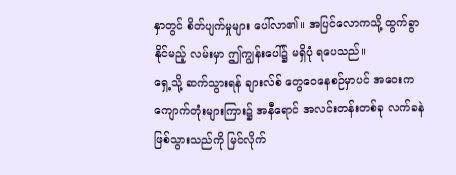နှာတွင် စိတ်ပျက်မှုများ ပေါ်လာ၏။ အပြင်လောကသို့ ထွက်ခွာနိုင်မည့် လမ်းမှာ ဤကျွန်းပေါ်၌ မရှိပုံ ရပေသည်။
ရှေ့သို့ ဆက်သွားရန် ချားလ်စ် တွေဝေနေစဉ်မှာပင် အဝေးက ကျောက်တုံးများကြား၌ အနီရောင် အလင်းတန်းတစ်ခု လက်ခနဲ ဖြစ်သွားသည်ကို မြင်လိုက်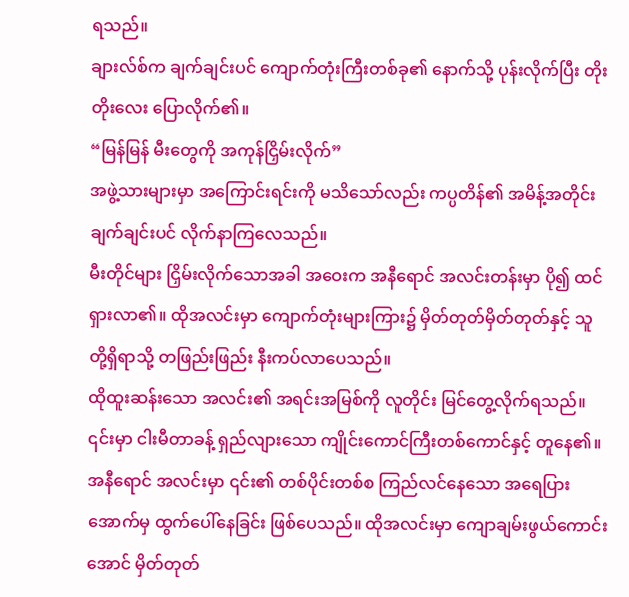ရသည်။
ချားလ်စ်က ချက်ချင်းပင် ကျောက်တုံးကြီးတစ်ခု၏ နောက်သို့ ပုန်းလိုက်ပြီး တိုးတိုးလေး ပြောလိုက်၏။
“မြန်မြန် မီးတွေကို အကုန်ငြှိမ်းလိုက်”
အဖွဲ့သားများမှာ အကြောင်းရင်းကို မသိသော်လည်း ကပ္ပတိန်၏ အမိန့်အတိုင်း ချက်ချင်းပင် လိုက်နာကြလေသည်။
မီးတိုင်များ ငြှိမ်းလိုက်သောအခါ အဝေးက အနီရောင် အလင်းတန်းမှာ ပို၍ ထင်ရှားလာ၏။ ထိုအလင်းမှာ ကျောက်တုံးများကြား၌ မှိတ်တုတ်မှိတ်တုတ်နှင့် သူတို့ရှိရာသို့ တဖြည်းဖြည်း နီးကပ်လာပေသည်။
ထိုထူးဆန်းသော အလင်း၏ အရင်းအမြစ်ကို လူတိုင်း မြင်တွေ့လိုက်ရသည်။
၎င်းမှာ ငါးမီတာခန့် ရှည်လျားသော ကျိုင်းကောင်ကြီးတစ်ကောင်နှင့် တူနေ၏။ အနီရောင် အလင်းမှာ ၎င်း၏ တစ်ပိုင်းတစ်စ ကြည်လင်နေသော အရေပြားအောက်မှ ထွက်ပေါ်နေခြင်း ဖြစ်ပေသည်။ ထိုအလင်းမှာ ကျောချမ်းဖွယ်ကောင်းအောင် မှိတ်တုတ်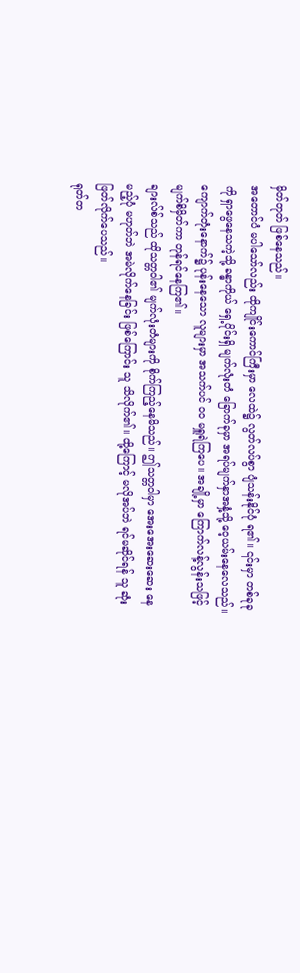မှိတ်တုတ် ဖြစ်နေသည်။
အတောင်ပံ မပါသော်လည်း ထိုကျိုင်းကောင်ကြီးမှာ လေထဲ၌ လွတ်လပ်စွာ ပျံသန်းနိုင်ပုံ ရ၏။ ၎င်းမှာ တစ်ခုခုကို ရှာဖွေနေသကဲ့သို့ ခန္ဓာကိုယ် ရှေ့ပိုင်းရှိ မျက်လုံးတံ ခြောက်ခုမှာ အရပ်မျက်နှာအနှံ့သို့ ဝေ့ယမ်းနေလေသည်။
ကျောက်တုံးနောက်၌ ပုန်းနေသော လူများမှာ အသက်ပင် ဝဝ မရှူရဲကြပေ။ အချို့မှာ ကြောက်လန့်လွန်းသဖြင့် မျက်စိမှိတ်ကာ တုန်ရင်နေကြ၏။
ချားလ်စ်သည် ထိုသတ္တဝါ၏ မျက်လုံးတံများကို စိုက်ကြည့်နေမိသည်။ ဤသတ္တဝါမှာ အေးအေးဆေးဆေး နေမည့်ပုံ မဟုတ်ဘဲ အမဲလိုက်နေခြင်း ဖြစ်ကြောင်း သူ သိလိုက်၏။ ထို့ကြောင့် မလိုအပ်ဘဲ ရင်မဆိုင်ရန် သူ ဆုံးဖြတ်လိုက်ပေသည်။
ရုတ်တ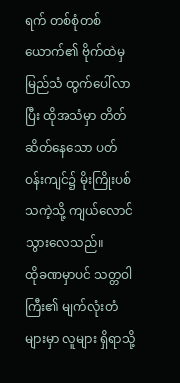ရက် တစ်စုံတစ်ယောက်၏ ဗိုက်ထဲမှ မြည်သံ ထွက်ပေါ်လာပြီး ထိုအသံမှာ တိတ်ဆိတ်နေသော ပတ်ဝန်းကျင်၌ မိုးကြိုးပစ်သကဲ့သို့ ကျယ်လောင်သွားလေသည်။
ထိုခဏမှာပင် သတ္တဝါကြီး၏ မျက်လုံးတံများမှာ လူများ ရှိရာသို့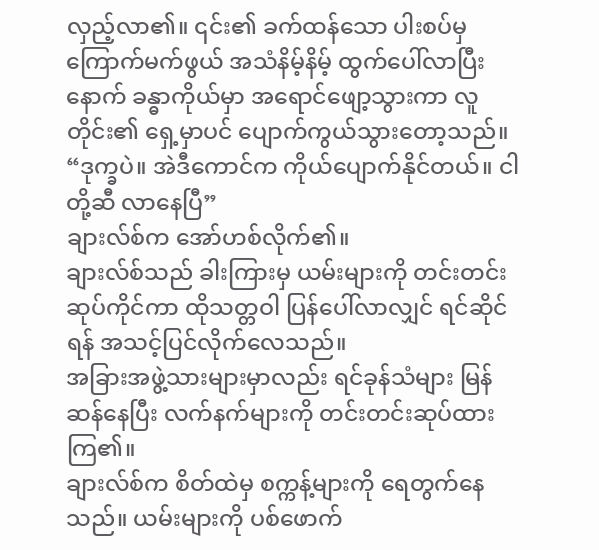လှည့်လာ၏။ ၎င်း၏ ခက်ထန်သော ပါးစပ်မှ ကြောက်မက်ဖွယ် အသံနိမ့်နိမ့် ထွက်ပေါ်လာပြီးနောက် ခန္ဓာကိုယ်မှာ အရောင်ဖျော့သွားကာ လူတိုင်း၏ ရှေ့မှာပင် ပျောက်ကွယ်သွားတော့သည်။
“ဒုက္ခပဲ။ အဲဒီကောင်က ကိုယ်ပျောက်နိုင်တယ်။ ငါတို့ဆီ လာနေပြီ”
ချားလ်စ်က အော်ဟစ်လိုက်၏။
ချားလ်စ်သည် ခါးကြားမှ ယမ်းများကို တင်းတင်းဆုပ်ကိုင်ကာ ထိုသတ္တဝါ ပြန်ပေါ်လာလျှင် ရင်ဆိုင်ရန် အသင့်ပြင်လိုက်လေသည်။
အခြားအဖွဲ့သားများမှာလည်း ရင်ခုန်သံများ မြန်ဆန်နေပြီး လက်နက်များကို တင်းတင်းဆုပ်ထားကြ၏။
ချားလ်စ်က စိတ်ထဲမှ စက္ကန့်များကို ရေတွက်နေသည်။ ယမ်းများကို ပစ်ဖောက်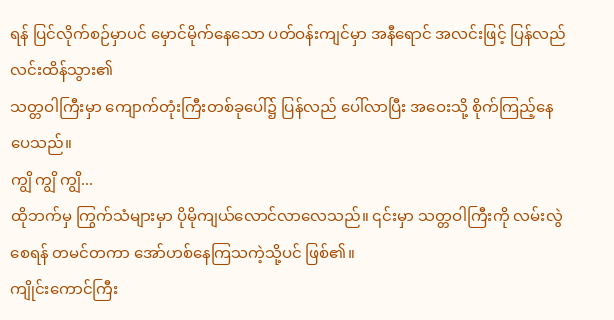ရန် ပြင်လိုက်စဉ်မှာပင် မှောင်မိုက်နေသော ပတ်ဝန်းကျင်မှာ အနီရောင် အလင်းဖြင့် ပြန်လည် လင်းထိန်သွား၏
သတ္တဝါကြီးမှာ ကျောက်တုံးကြီးတစ်ခုပေါ်၌ ပြန်လည် ပေါ်လာပြီး အဝေးသို့ စိုက်ကြည့်နေပေသည်။
ကျွိ ကျွိ ကျွိ...
ထိုဘက်မှ ကြွက်သံများမှာ ပိုမိုကျယ်လောင်လာလေသည်။ ၎င်းမှာ သတ္တဝါကြီးကို လမ်းလွဲစေရန် တမင်တကာ အော်ဟစ်နေကြသကဲ့သို့ပင် ဖြစ်၏။
ကျိုင်းကောင်ကြီး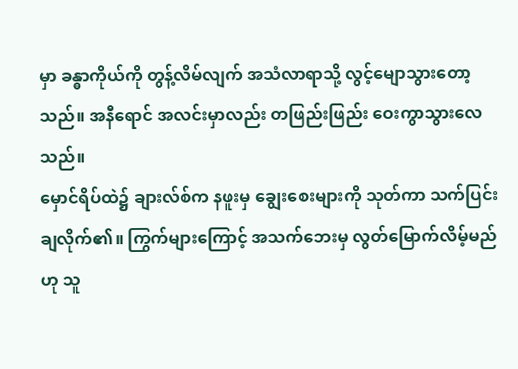မှာ ခန္ဓာကိုယ်ကို တွန့်လိမ်လျက် အသံလာရာသို့ လွင့်မျောသွားတော့သည်။ အနီရောင် အလင်းမှာလည်း တဖြည်းဖြည်း ဝေးကွာသွားလေသည်။
မှောင်ရိပ်ထဲ၌ ချားလ်စ်က နဖူးမှ ချွေးစေးများကို သုတ်ကာ သက်ပြင်းချလိုက်၏။ ကြွက်များကြောင့် အသက်ဘေးမှ လွတ်မြောက်လိမ့်မည်ဟု သူ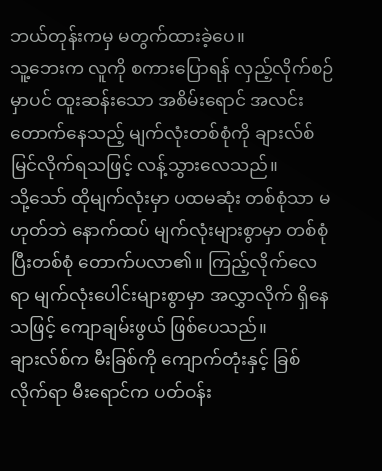ဘယ်တုန်းကမှ မတွက်ထားခဲ့ပေ။
သူ့ဘေးက လူကို စကားပြောရန် လှည့်လိုက်စဉ်မှာပင် ထူးဆန်းသော အစိမ်းရောင် အလင်းတောက်နေသည့် မျက်လုံးတစ်စုံကို ချားလ်စ် မြင်လိုက်ရသဖြင့် လန့်သွားလေသည်။
သို့သော် ထိုမျက်လုံးမှာ ပထမဆုံး တစ်စုံသာ မဟုတ်ဘဲ နောက်ထပ် မျက်လုံးများစွာမှာ တစ်စုံပြီးတစ်စုံ တောက်ပလာ၏။ ကြည့်လိုက်လေရာ မျက်လုံးပေါင်းများစွာမှာ အလွှာလိုက် ရှိနေသဖြင့် ကျောချမ်းဖွယ် ဖြစ်ပေသည်။
ချားလ်စ်က မီးခြစ်ကို ကျောက်တုံးနှင့် ခြစ်လိုက်ရာ မီးရောင်က ပတ်ဝန်း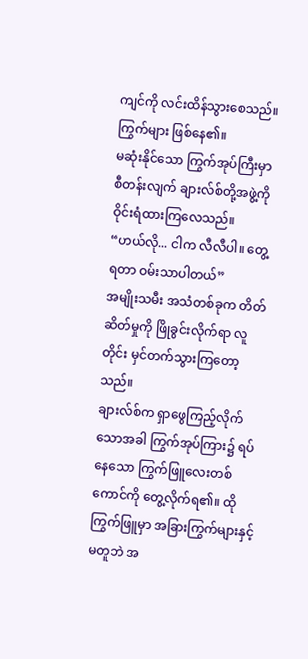ကျင်ကို လင်းထိန်သွားစေသည်။
ကြွက်များ ဖြစ်နေ၏။
မဆုံးနိုင်သော ကြွက်အုပ်ကြီးမှာ စီတန်းလျက် ချားလ်စ်တို့အဖွဲ့ကို ဝိုင်းရံထားကြလေသည်။
“ဟယ်လို... ငါက လီလီပါ။ တွေ့ရတာ ဝမ်းသာပါတယ်”
အမျိုးသမီး အသံတစ်ခုက တိတ်ဆိတ်မှုကို ဖြိုခွင်းလိုက်ရာ လူတိုင်း မှင်တက်သွားကြတော့သည်။
ချားလ်စ်က ရှာဖွေကြည့်လိုက်သောအခါ ကြွက်အုပ်ကြား၌ ရပ်နေသော ကြွက်ဖြူလေးတစ်ကောင်ကို တွေ့လိုက်ရ၏။ ထိုကြွက်ဖြူမှာ အခြားကြွက်များနှင့် မတူဘဲ အ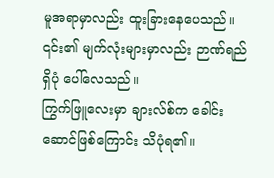မူအရာမှာလည်း ထူးခြားနေပေသည်။ ၎င်း၏ မျက်လုံးများမှာလည်း ဉာဏ်ရည်ရှိပုံ ပေါ်လေသည်။
ကြွက်ဖြူလေးမှာ ချားလ်စ်က ခေါင်းဆောင်ဖြစ်ကြောင်း သိပုံရ၏။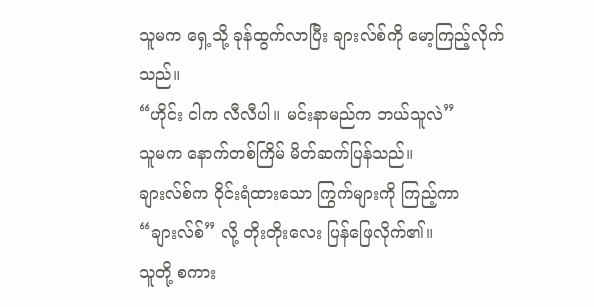သူမက ရှေ့သို့ ခုန်ထွက်လာပြီး ချားလ်စ်ကို မော့ကြည့်လိုက်သည်။
“ဟိုင်း ငါက လီလီပါ။ မင်းနာမည်က ဘယ်သူလဲ”
သူမက နောက်တစ်ကြိမ် မိတ်ဆက်ပြန်သည်။
ချားလ်စ်က ဝိုင်းရံထားသော ကြွက်များကို ကြည့်ကာ “ချားလ်စ်” လို့ တိုးတိုးလေး ပြန်ဖြေလိုက်၏။
သူတို့ စကား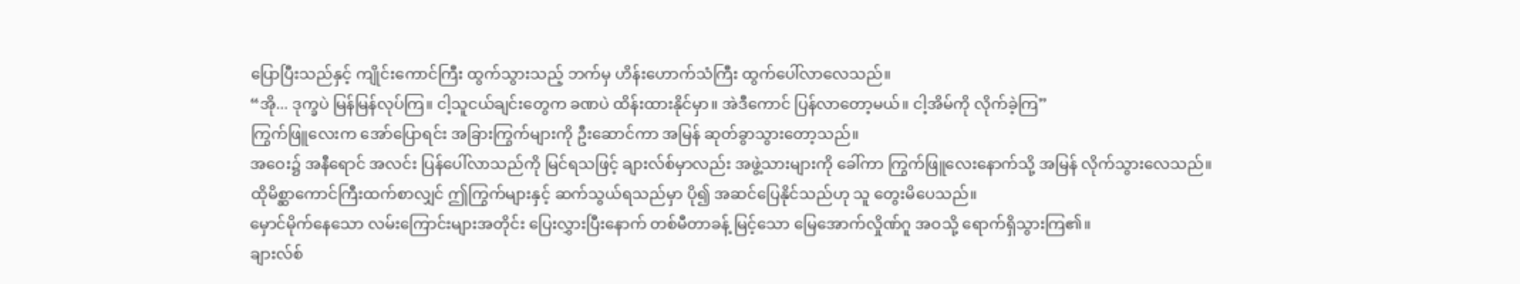ပြောပြီးသည်နှင့် ကျိုင်းကောင်ကြီး ထွက်သွားသည့် ဘက်မှ ဟိန်းဟောက်သံကြီး ထွက်ပေါ်လာလေသည်။
“အို... ဒုက္ခပဲ မြန်မြန်လုပ်ကြ။ ငါ့သူငယ်ချင်းတွေက ခဏပဲ ထိန်းထားနိုင်မှာ။ အဲဒီကောင် ပြန်လာတော့မယ်။ ငါ့အိမ်ကို လိုက်ခဲ့ကြ”
ကြွက်ဖြူလေးက အော်ပြောရင်း အခြားကြွက်များကို ဦးဆောင်ကာ အမြန် ဆုတ်ခွာသွားတော့သည်။
အဝေး၌ အနီရောင် အလင်း ပြန်ပေါ်လာသည်ကို မြင်ရသဖြင့် ချားလ်စ်မှာလည်း အဖွဲ့သားများကို ခေါ်ကာ ကြွက်ဖြူလေးနောက်သို့ အမြန် လိုက်သွားလေသည်။
ထိုမိစ္ဆာကောင်ကြီးထက်စာလျှင် ဤကြွက်များနှင့် ဆက်သွယ်ရသည်မှာ ပို၍ အဆင်ပြေနိုင်သည်ဟု သူ တွေးမိပေသည်။
မှောင်မိုက်နေသော လမ်းကြောင်းများအတိုင်း ပြေးလွှားပြီးနောက် တစ်မီတာခန့် မြင့်သော မြေအောက်လှိုဏ်ဂူ အဝသို့ ရောက်ရှိသွားကြ၏။
ချားလ်စ်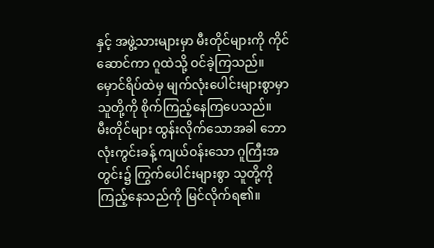နှင့် အဖွဲ့သားများမှာ မီးတိုင်များကို ကိုင်ဆောင်ကာ ဂူထဲသို့ ဝင်ခဲ့ကြသည်။ မှောင်ရိပ်ထဲမှ မျက်လုံးပေါင်းများစွာမှာ သူတို့ကို စိုက်ကြည့်နေကြပေသည်။
မီးတိုင်များ ထွန်းလိုက်သောအခါ ဘောလုံးကွင်းခန့် ကျယ်ဝန်းသော ဂူကြီးအတွင်း၌ ကြွက်ပေါင်းများစွာ သူတို့ကို ကြည့်နေသည်ကို မြင်လိုက်ရ၏။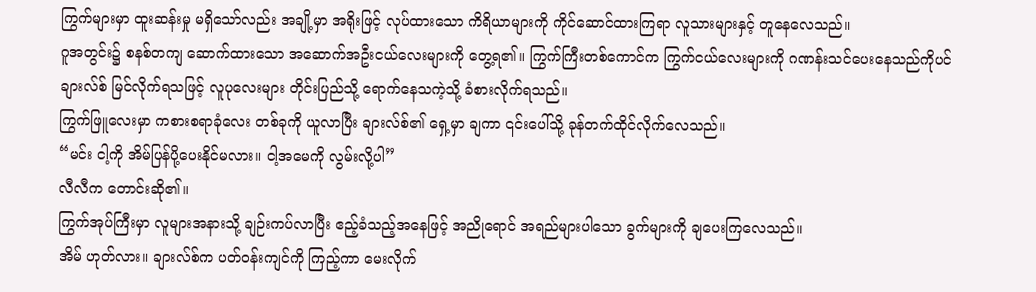ကြွက်များမှာ ထူးဆန်းမှု မရှိသော်လည်း အချို့မှာ အရိုးဖြင့် လုပ်ထားသော ကိရိယာများကို ကိုင်ဆောင်ထားကြရာ လူသားများနှင့် တူနေလေသည်။
ဂူအတွင်း၌ စနစ်တကျ ဆောက်ထားသော အဆောက်အဦးငယ်လေးများကို တွေ့ရ၏။ ကြွက်ကြီးတစ်ကောင်က ကြွက်ငယ်လေးများကို ဂဏန်းသင်ပေးနေသည်ကိုပင် ချားလ်စ် မြင်လိုက်ရသဖြင့် လူပုလေးများ တိုင်းပြည်သို့ ရောက်နေသကဲ့သို့ ခံစားလိုက်ရသည်။
ကြွက်ဖြူလေးမှာ ကစားစရာခုံလေး တစ်ခုကို ယူလာပြီး ချားလ်စ်၏ ရှေ့မှာ ချကာ ၎င်းပေါ်သို့ ခုန်တက်ထိုင်လိုက်လေသည်။
“မင်း ငါ့ကို အိမ်ပြန်ပို့ပေးနိုင်မလား။ ငါ့အမေကို လွမ်းလို့ပါ”
လီလီက တောင်းဆို၏။
ကြွက်အုပ်ကြီးမှာ လူများအနားသို့ ချဉ်းကပ်လာပြီး ဧည့်ခံသည့်အနေဖြင့် အညိုရောင် အရည်များပါသော ခွက်များကို ချပေးကြလေသည်။
အိမ် ဟုတ်လား။ ချားလ်စ်က ပတ်ဝန်းကျင်ကို ကြည့်ကာ မေးလိုက်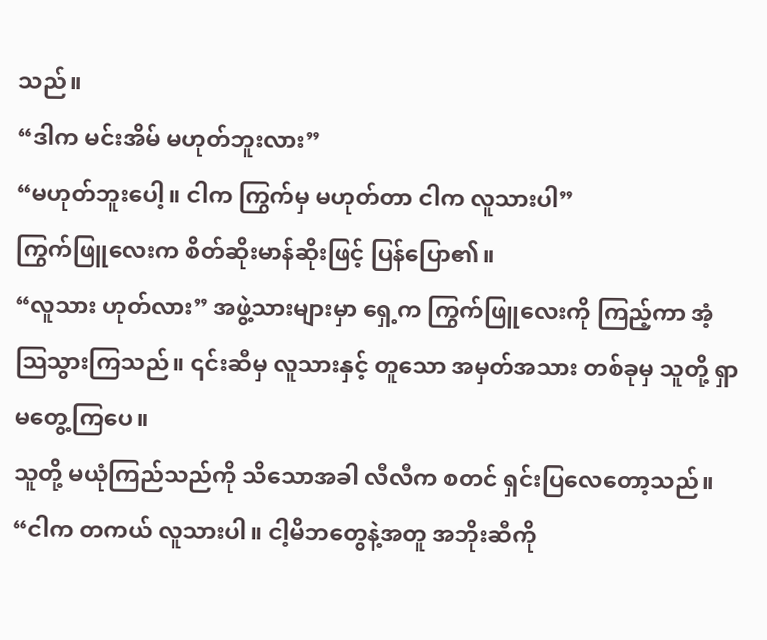သည်။
“ဒါက မင်းအိမ် မဟုတ်ဘူးလား”
“မဟုတ်ဘူးပေါ့။ ငါက ကြွက်မှ မဟုတ်တာ ငါက လူသားပါ”
ကြွက်ဖြူလေးက စိတ်ဆိုးမာန်ဆိုးဖြင့် ပြန်ပြော၏။
“လူသား ဟုတ်လား” အဖွဲ့သားများမှာ ရှေ့က ကြွက်ဖြူလေးကို ကြည့်ကာ အံ့သြသွားကြသည်။ ၎င်းဆီမှ လူသားနှင့် တူသော အမှတ်အသား တစ်ခုမှ သူတို့ ရှာမတွေ့ကြပေ။
သူတို့ မယုံကြည်သည်ကို သိသောအခါ လီလီက စတင် ရှင်းပြလေတော့သည်။
“ငါက တကယ် လူသားပါ။ ငါ့မိဘတွေနဲ့အတူ အဘိုးဆီကို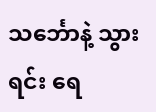သင်္ဘောနဲ့ သွားရင်း ရေ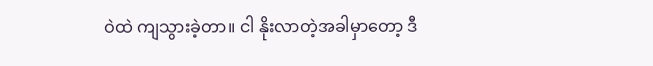ဝဲထဲ ကျသွားခဲ့တာ။ ငါ နိုးလာတဲ့အခါမှာတော့ ဒီ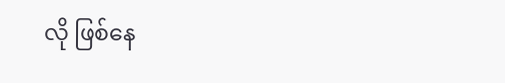လို ဖြစ်နေ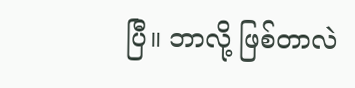ပြီ။ ဘာလို့ ဖြစ်တာလဲ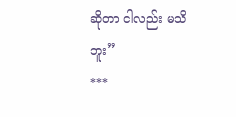ဆိုတာ ငါလည်း မသိဘူး”
***